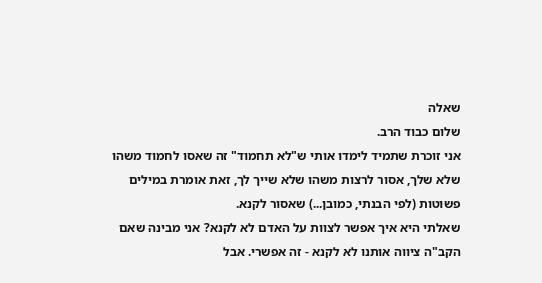שאלה
שלום כבוד הרב.
אני זוכרת שתמיד לימדו אותי ש"לא תחמוד" זה שאסו לחמוד משהו שלא שלך, אסור לרצות משהו שלא שייך לך, זאת אומרת במילים פשוטות (לפי הבנתי, כמובן...) שאסור לקנא.
שאלתי היא איך אפשר לצוות על האדם לא לקנא? אני מבינה שאם הקב"ה ציווה אותנו לא לקנא - זה אפשרי. אבל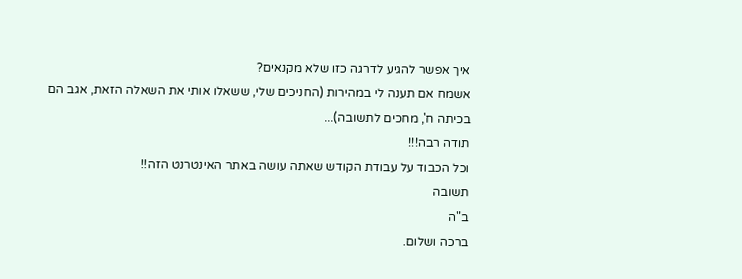איך אפשר להגיע לדרגה כזו שלא מקנאים?
אשמח אם תענה לי במהירות (החניכים שלי, ששאלו אותי את השאלה הזאת, אגב הם בכיתה ח', מחכים לתשובה)...
תודה רבה!!!
וכל הכבוד על עבודת הקודש שאתה עושה באתר האינטרנט הזה!!
תשובה
ב"ה
ברכה ושלום.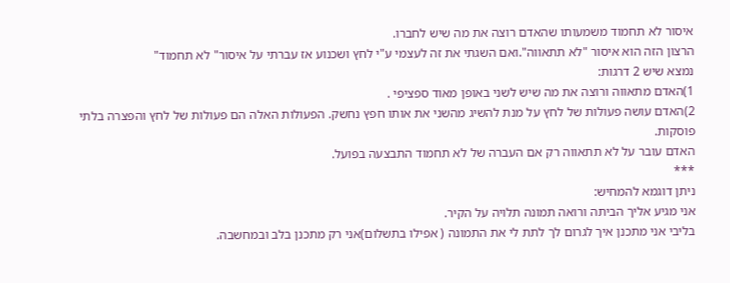איסור לא תחמוד משמעותו שהאדם רוצה את מה שיש לחברו.
הרצון הזה הוא איסור "לא תתאווה".ואם השגתי את זה לעצמי ע"י לחץ ושכנוע אז עברתי על איסור" לא תחמוד"
נמצא שיש 2 דרגות:
1)האדם מתאווה ורוצה את מה שיש לשני באופן מאוד ספציפי .
2)האדם עושה פעולות של לחץ על מנת להשיג מהשני את אותו חפץ נחשק. הפעולות האלה הם פעולות של לחץ והפצרה בלתי פוסקות.
האדם עובר על לא תתאווה רק אם העברה של לא תחמוד התבצעה בפועל.
***
ניתן דוגמא להמחיש:
אני מגיע אליך הביתה ורואה תמונה תלויה על הקיר.
בליבי אני מתכנן איך לגרום לך לתת לי את התמונה ( אפילו בתשלום)אני רק מתכנן בלב ובמחשבה.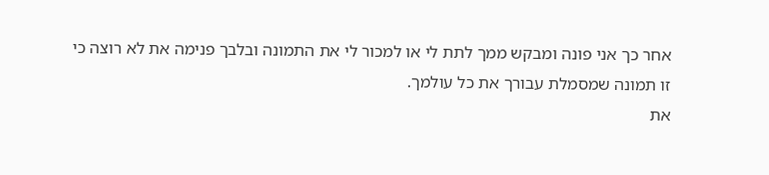אחר כך אני פונה ומבקש ממך לתת לי או למכור לי את התמונה ובלבך פנימה את לא רוצה כי זו תמונה שמסמלת עבורך את כל עולמך.
את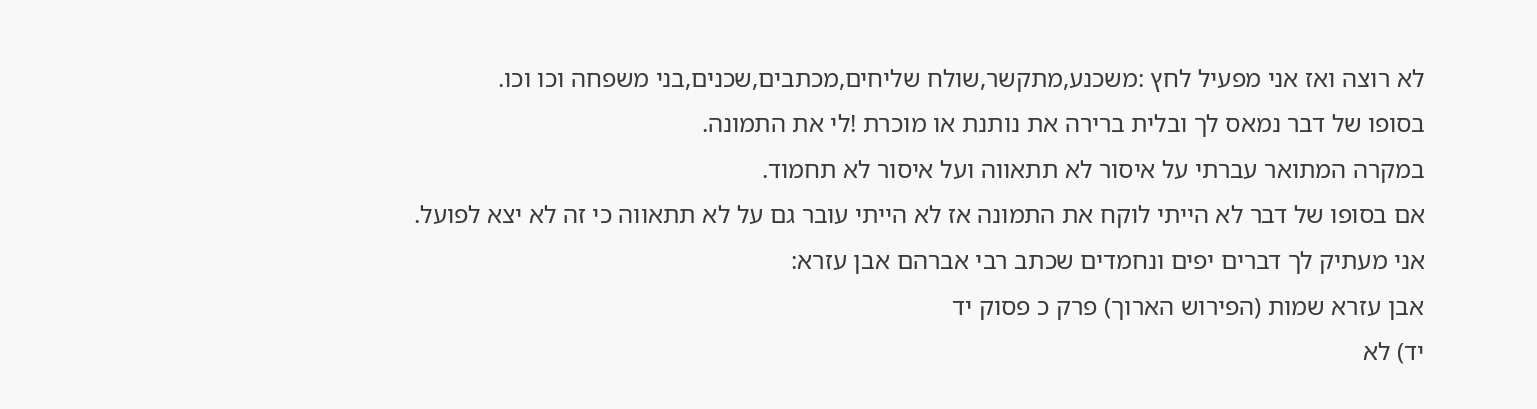לא רוצה ואז אני מפעיל לחץ :משכנע,מתקשר,שולח שליחים,מכתבים,שכנים,בני משפחה וכו וכו.
בסופו של דבר נמאס לך ובלית ברירה את נותנת או מוכרת !לי את התמונה.
במקרה המתואר עברתי על איסור לא תתאווה ועל איסור לא תחמוד.
אם בסופו של דבר לא הייתי לוקח את התמונה אז לא הייתי עובר גם על לא תתאווה כי זה לא יצא לפועל.
אני מעתיק לך דברים יפים ונחמדים שכתב רבי אברהם אבן עזרא:
אבן עזרא שמות (הפירוש הארוך) פרק כ פסוק יד
יד) לא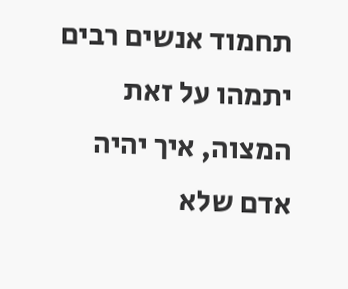תחמוד אנשים רבים יתמהו על זאת המצוה, איך יהיה אדם שלא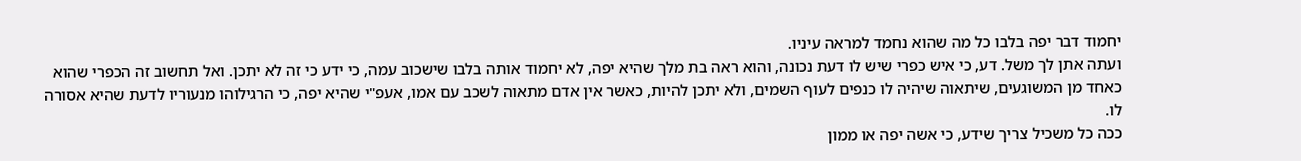יחמוד דבר יפה בלבו כל מה שהוא נחמד למראה עיניו.
ועתה אתן לך משל. דע, כי איש כפרי שיש לו דעת נכונה, והוא ראה בת מלך שהיא יפה, לא יחמוד אותה בלבו שישכוב עמה, כי ידע כי זה לא יתכן. ואל תחשוב זה הכפרי שהוא כאחד מן המשוגעים, שיתאוה שיהיה לו כנפים לעוף השמים, ולא יתכן להיות, כאשר אין אדם מתאוה לשכב עם אמו, אעפ"י שהיא יפה, כי הרגילוהו מנעוריו לדעת שהיא אסורה לו.
ככה כל משכיל צריך שידע, כי אשה יפה או ממון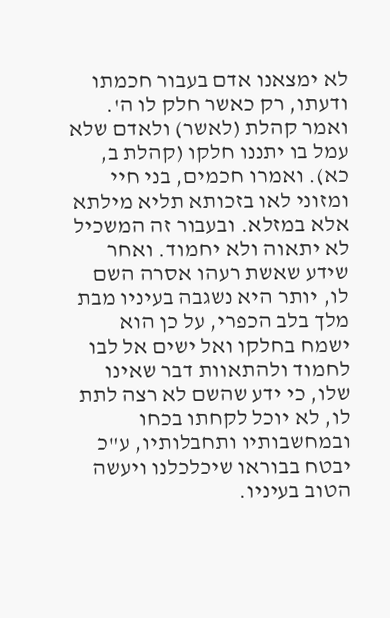לא ימצאנו אדם בעבור חכמתו ודעתו, רק כאשר חלק לו ה'. ואמר קהלת (לאשר) ולאדם שלא עמל בו יתננו חלקו (קהלת ב, כא). ואמרו חכמים, בני חיי ומזוני לאו בזכותא תליא מילתא אלא במזלא. ובעבור זה המשכיל לא יתאוה ולא יחמוד. ואחר שידע שאשת רעהו אסרה השם לו, יותר היא נשגבה בעיניו מבת מלך בלב הכפרי, על כן הוא ישמח בחלקו ואל ישים אל לבו לחמוד ולהתאוות דבר שאינו שלו, כי ידע שהשם לא רצה לתת לו, לא יוכל לקחתו בכחו ובמחשבותיו ותחבלותיו, ע"כ יבטח בבוראו שיכלכלנו ויעשה הטוב בעיניו.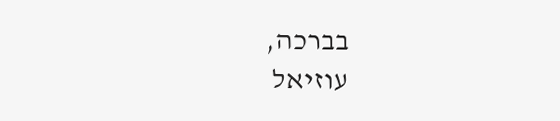בברכה,
עוזיאל